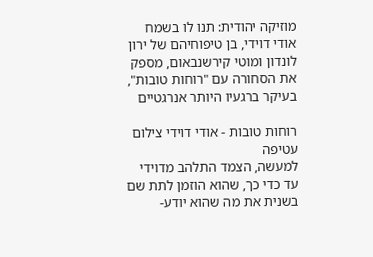מוזיקה יהודית: תנו לו בשמח
אודי דוידי, בן טיפוחיהם של ירון לונדון ומוטי קירשנבאום, מספק את הסחורה עם "רוחות טובות", בעיקר ברגעיו היותר אנרגטיים

רוחות טובות - אודי דוידי צילום עטיפה
למעשה, הצמד התלהב מדוידי עד כדי כך, שהוא הוזמן לתת שם בשנית את מה שהוא יודע-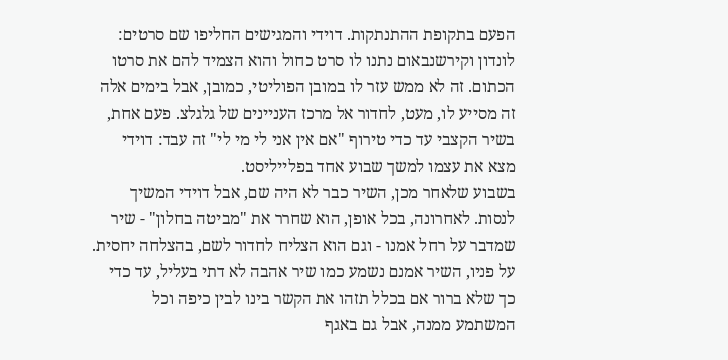הפעם בתקופת ההתנתקות. דוידי והמגישים החליפו שם סרטים: לונדון וקירשנבאום נתנו לו סרט כחול והוא הצמיד להם את סרטו הכתום. זה לא ממש עזר לו במובן הפוליטי, כמובן, אבל בימים אלה זה מסייע לו, מעט, לחדור אל מרכז העניינים של גלגלצ. פעם אחת, בשיר הקצבי עד כדי טירוף "אם אין אני לי מי לי" זה עבד: דוידי מצא את עצמו למשך שבוע אחד בפלייליסט.
בשבוע שלאחר מכן, השיר כבר לא היה שם, אבל דוידי המשיך לנסות. לאחרונה, בכל אופן, הוא שחרר את "מביטה בחלון" - שיר שמדבר על רחל אמנו - וגם הוא הצליח לחדור לשם, בהצלחה יחסית. על פניו, השיר אמנם נשמע כמו שיר אהבה לא דתי בעליל, עד כדי כך שלא ברור אם בכלל תזהו את הקשר בינו לבין כיפה וכל המשתמע ממנה, אבל גם באגף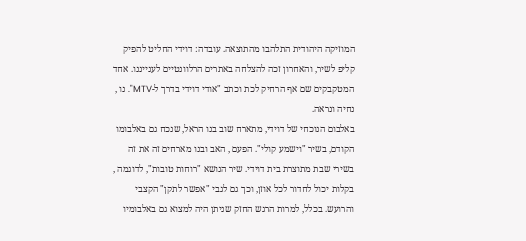המוזיקה היהודית התלהבו מהתוצאה. עובדה: דוידי החליט להפיק קליפ לשיר, והאחרון זכה להצלחה באתרים הרלוונטיים לענייננו. אחד המטקבקים שם אף הרחיק לכת וכתב "אודי דוידי בדרך ל-MTV". נו , נחיה ונראה.
באלבום הנוכחי של דוידי, מתארח שוב בנו הראל, שנכח גם באלבומו הקודם, בשיר "וישמע קולי". הפעם , האב ובנו מארחים זה את זה בשירי שבת מתוצרת בית דוידי. שיר הנושא "רוחות טובות", לדוגמה , בקלות יכול לחדור לכל אוזן, וכך גם לגבי "אפשר לתקן" הקצבי והרועש. בכלל, למרות הרגש החזק שניתן היה למצוא גם באלבומיו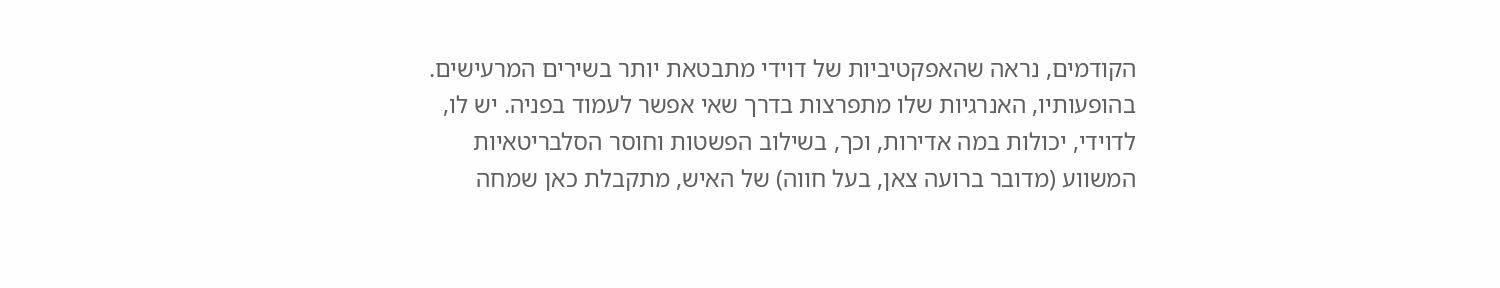הקודמים, נראה שהאפקטיביות של דוידי מתבטאת יותר בשירים המרעישים. בהופעותיו, האנרגיות שלו מתפרצות בדרך שאי אפשר לעמוד בפניה. יש לו, לדוידי, יכולות במה אדירות, וכך, בשילוב הפשטות וחוסר הסלבריטאיות המשווע (מדובר ברועה צאן, בעל חווה) של האיש, מתקבלת כאן שמחה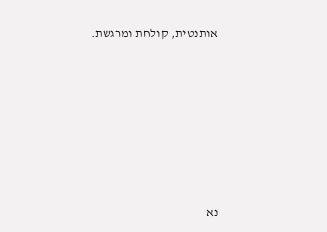אותנטית, קולחת ומרגשת.







נא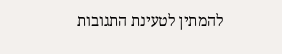להמתין לטעינת התגובות